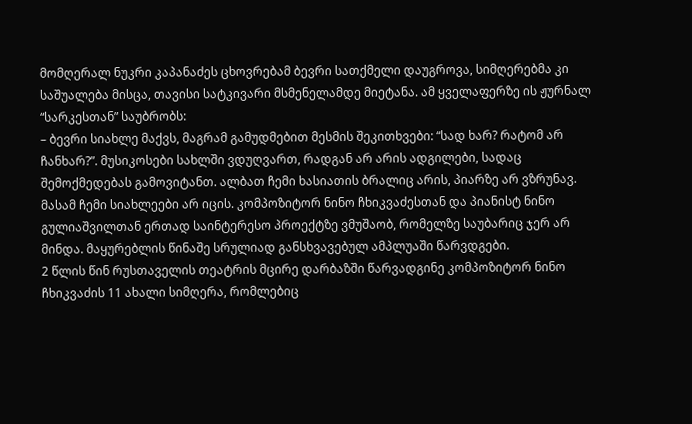მომღერალ ნუკრი კაპანაძეს ცხოვრებამ ბევრი სათქმელი დაუგროვა, სიმღერებმა კი საშუალება მისცა, თავისი სატკივარი მსმენელამდე მიეტანა. ამ ყველაფერზე ის ჟურნალ “სარკესთან” საუბრობს:
– ბევრი სიახლე მაქვს, მაგრამ გამუდმებით მესმის შეკითხვები: “სად ხარ? რატომ არ ჩანხარ?”. მუსიკოსები სახლში ვდუღვართ, რადგან არ არის ადგილები, სადაც შემოქმედებას გამოვიტანთ. ალბათ ჩემი ხასიათის ბრალიც არის, პიარზე არ ვზრუნავ.
მასამ ჩემი სიახლეები არ იცის. კომპოზიტორ ნინო ჩხიკვაძესთან და პიანისტ ნინო გულიაშვილთან ერთად საინტერესო პროექტზე ვმუშაობ, რომელზე საუბარიც ჯერ არ მინდა. მაყურებლის წინაშე სრულიად განსხვავებულ ამპლუაში წარვდგები.
2 წლის წინ რუსთაველის თეატრის მცირე დარბაზში წარვადგინე კომპოზიტორ ნინო ჩხიკვაძის 11 ახალი სიმღერა, რომლებიც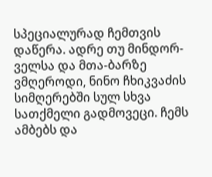სპეციალურად ჩემთვის დაწერა. ადრე თუ მინდორ-ველსა და მთა-ბარზე ვმღეროდი, ნინო ჩხიკვაძის სიმღერებში სულ სხვა სათქმელი გადმოვეცი. ჩემს ამბებს და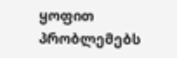ყოფით პრობლემებს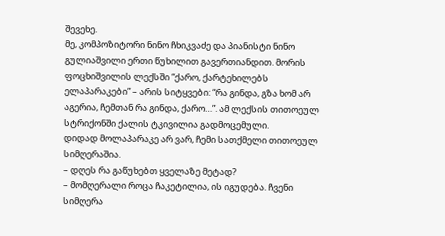შევეხე.
მე, კომპოზიტორი ნინო ჩხიკვაძე და პიანისტი ნინო გულიაშვილი ერთი წუხილით გავერთიანდით. მორის ფოცხიშვილის ლექსში “ქარო, ქარტეხილებს ელაპარაკები” – არის სიტყვები: “რა გინდა, გზა ხომ არ აგერია, ჩემთან რა გინდა, ქარო…”. ამ ლექსის თითოეულ სტრიქონში ქალის ტკივილია გადმოცემული.
დიდად მოლაპარაკე არ ვარ, ჩემი სათქმელი თითოეულ სიმღერაშია.
– დღეს რა გაწუხებთ ყველაზე მეტად?
– მომღერალი როცა ჩაკეტილია, ის იგუდება. ჩვენი სიმღერა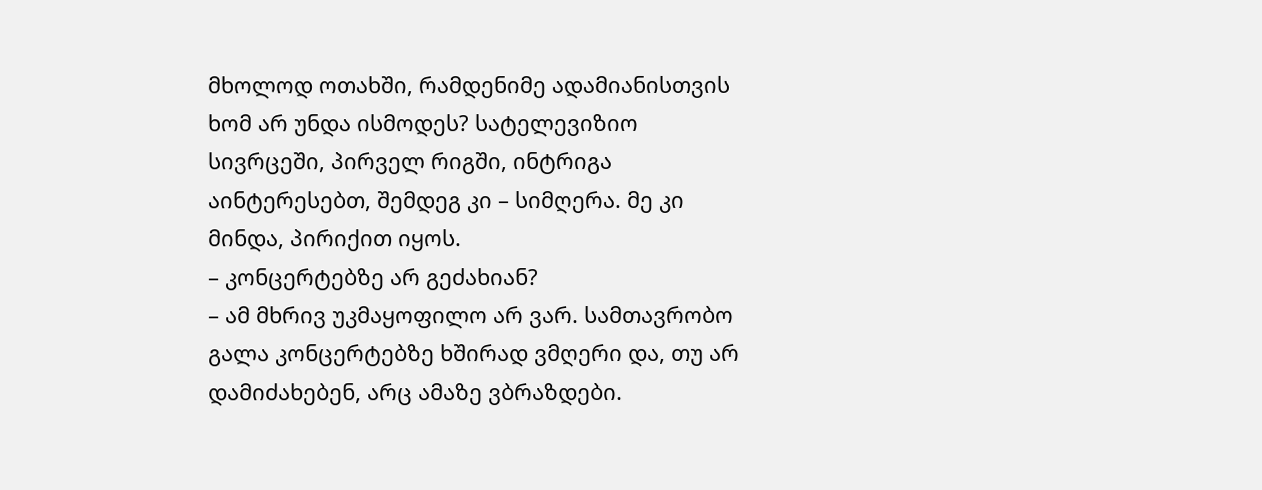მხოლოდ ოთახში, რამდენიმე ადამიანისთვის ხომ არ უნდა ისმოდეს? სატელევიზიო სივრცეში, პირველ რიგში, ინტრიგა აინტერესებთ, შემდეგ კი – სიმღერა. მე კი მინდა, პირიქით იყოს.
– კონცერტებზე არ გეძახიან?
– ამ მხრივ უკმაყოფილო არ ვარ. სამთავრობო გალა კონცერტებზე ხშირად ვმღერი და, თუ არ დამიძახებენ, არც ამაზე ვბრაზდები.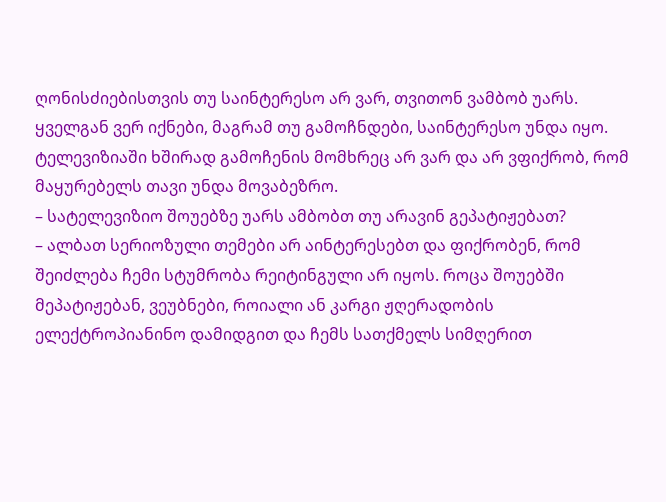ღონისძიებისთვის თუ საინტერესო არ ვარ, თვითონ ვამბობ უარს. ყველგან ვერ იქნები, მაგრამ თუ გამოჩნდები, საინტერესო უნდა იყო. ტელევიზიაში ხშირად გამოჩენის მომხრეც არ ვარ და არ ვფიქრობ, რომ მაყურებელს თავი უნდა მოვაბეზრო.
– სატელევიზიო შოუებზე უარს ამბობთ თუ არავინ გეპატიჟებათ?
– ალბათ სერიოზული თემები არ აინტერესებთ და ფიქრობენ, რომ შეიძლება ჩემი სტუმრობა რეიტინგული არ იყოს. როცა შოუებში მეპატიჟებან, ვეუბნები, როიალი ან კარგი ჟღერადობის ელექტროპიანინო დამიდგით და ჩემს სათქმელს სიმღერით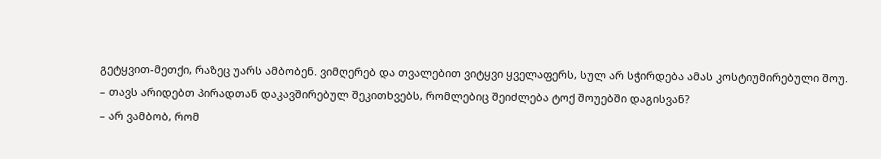გეტყვით-მეთქი, რაზეც უარს ამბობენ. ვიმღერებ და თვალებით ვიტყვი ყველაფერს, სულ არ სჭირდება ამას კოსტიუმირებული შოუ.
– თავს არიდებთ პირადთან დაკავშირებულ შეკითხვებს, რომლებიც შეიძლება ტოქ შოუებში დაგისვან?
– არ ვამბობ, რომ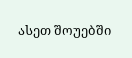ასეთ შოუებში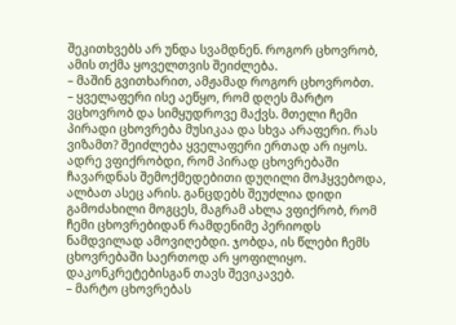შეკითხვებს არ უნდა სვამდნენ. როგორ ცხოვრობ, ამის თქმა ყოველთვის შეიძლება.
– მაშინ გვითხარით, ამჟამად როგორ ცხოვრობთ.
– ყველაფერი ისე აეწყო, რომ დღეს მარტო ვცხოვრობ და სიმყუდროვე მაქვს. მთელი ჩემი პირადი ცხოვრება მუსიკაა და სხვა არაფერი. რას ვიზამთ? შეიძლება ყველაფერი ერთად არ იყოს. ადრე ვფიქრობდი, რომ პირად ცხოვრებაში ჩავარდნას შემოქმედებითი დუღილი მოჰყვებოდა, ალბათ ასეც არის. განცდებს შეუძლია დიდი გამოძახილი მოგცეს, მაგრამ ახლა ვფიქრობ, რომ ჩემი ცხოვრებიდან რამდენიმე პერიოდს ნამდვილად ამოვიღებდი. ჯობდა, ის წლები ჩემს ცხოვრებაში საერთოდ არ ყოფილიყო. დაკონკრეტებისგან თავს შევიკავებ.
– მარტო ცხოვრებას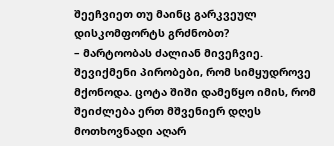შეეჩვიეთ თუ მაინც გარკვეულ დისკომფორტს გრძნობთ?
– მარტოობას ძალიან მივეჩვიე. შევიქმენი პირობები, რომ სიმყუდროვე მქონოდა. ცოტა შიში დამეწყო იმის, რომ შეიძლება ერთ მშვენიერ დღეს მოთხოვნადი აღარ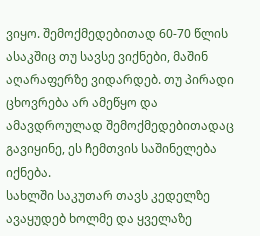ვიყო. შემოქმედებითად 60-70 წლის ასაკშიც თუ სავსე ვიქნები, მაშინ აღარაფერზე ვიდარდებ. თუ პირადი ცხოვრება არ ამეწყო და ამავდროულად შემოქმედებითადაც გავიყინე, ეს ჩემთვის საშინელება იქნება.
სახლში საკუთარ თავს კედელზე ავაყუდებ ხოლმე და ყველაზე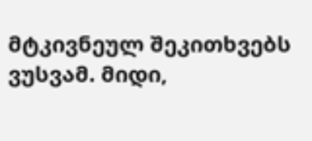მტკივნეულ შეკითხვებს ვუსვამ. მიდი,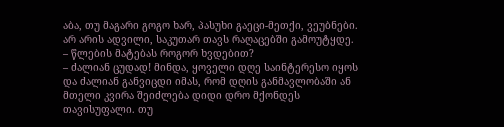აბა, თუ მაგარი გოგო ხარ, პასუხი გაეცი-მეთქი, ვეუბნები. არ არის ადვილი, საკუთარ თავს რაღაცებში გამოუტყდე.
– წლების მატებას როგორ ხვდებით?
– ძალიან ცუდად! მინდა, ყოველი დღე საინტერესო იყოს და ძალიან განვიცდი იმას, რომ დღის განმავლობაში ან მთელი კვირა შეიძლება დიდი დრო მქონდეს თავისუფალი. თუ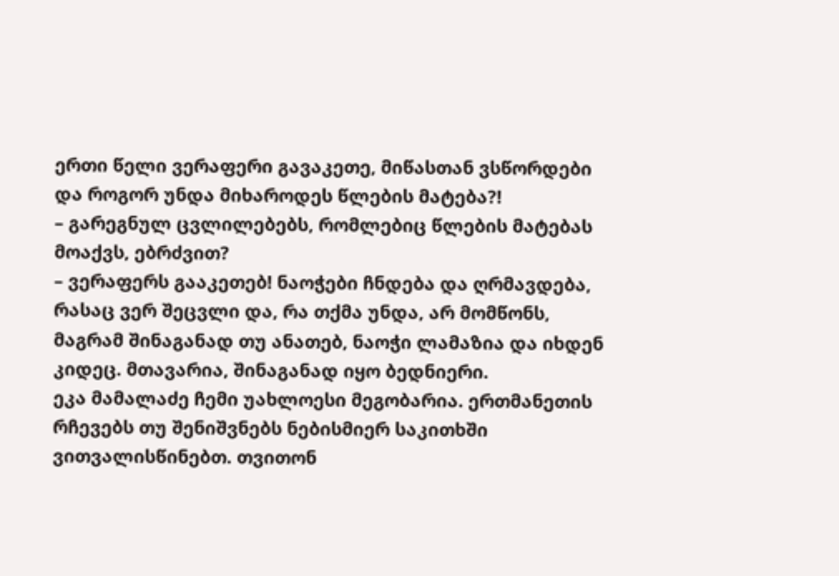ერთი წელი ვერაფერი გავაკეთე, მიწასთან ვსწორდები და როგორ უნდა მიხაროდეს წლების მატება?!
– გარეგნულ ცვლილებებს, რომლებიც წლების მატებას მოაქვს, ებრძვით?
– ვერაფერს გააკეთებ! ნაოჭები ჩნდება და ღრმავდება, რასაც ვერ შეცვლი და, რა თქმა უნდა, არ მომწონს, მაგრამ შინაგანად თუ ანათებ, ნაოჭი ლამაზია და იხდენ კიდეც. მთავარია, შინაგანად იყო ბედნიერი.
ეკა მამალაძე ჩემი უახლოესი მეგობარია. ერთმანეთის რჩევებს თუ შენიშვნებს ნებისმიერ საკითხში ვითვალისწინებთ. თვითონ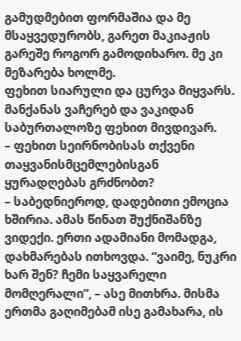გამუდმებით ფორმაშია და მე მსაყვედურობს, გარეთ მაკიაჟის გარეშე როგორ გამოდიხარო. მე კი მეზარება ხოლმე.
ფეხით სიარული და ცურვა მიყვარს. მანქანას ვაჩერებ და ვაკიდან საბურთალოზე ფეხით მივდივარ.
– ფეხით სეირნობისას თქვენი თაყვანისმცემლებისგან ყურადღებას გრძნობთ?
– საბედნიეროდ, დადებითი ემოცია ხშირია. ამას წინათ შუქნიშანზე ვიდექი. ერთი ადამიანი მომადგა, დახმარებას ითხოვდა. “ვაიმე, ნუკრი ხარ შენ? ჩემი საყვარელი მომღერალი”, – ასე მითხრა. მისმა ერთმა გაღიმებამ ისე გამახარა, ის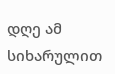დღე ამ სიხარულით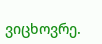ვიცხოვრე.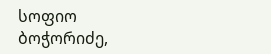სოფიო ბოჭორიძე,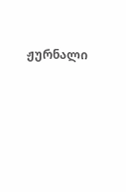ჟურნალი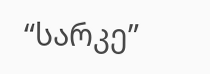“სარკე”